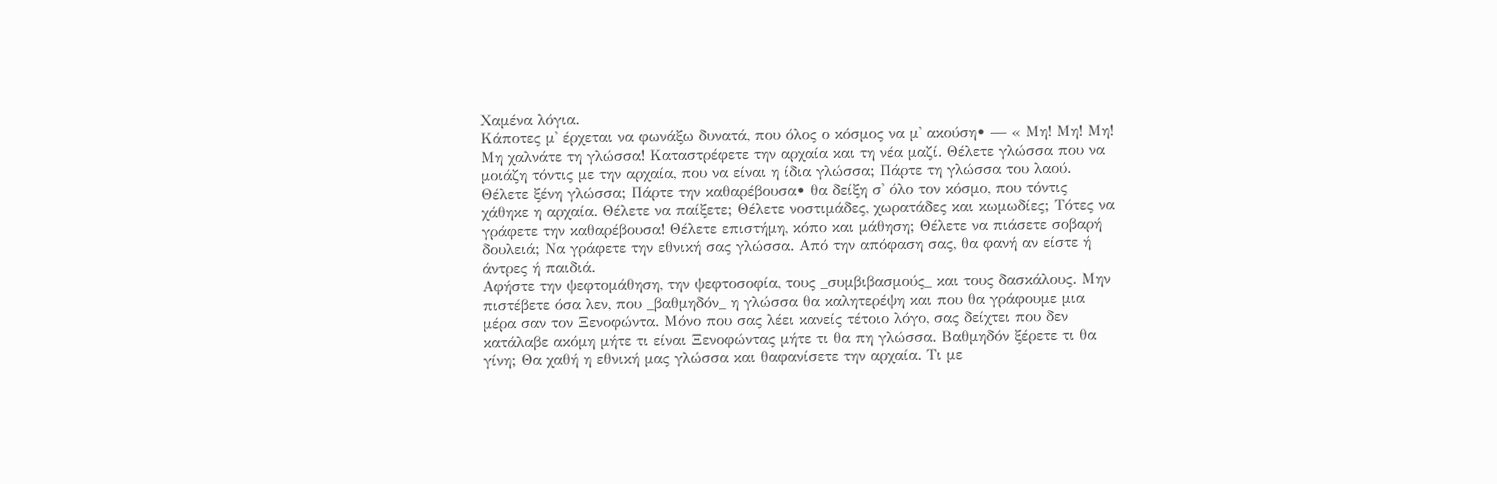Χαμένα λόγια.
Κάποτες μ' έρχεται να φωνάξω δυνατά, που όλος ο κόσμος να μ' ακούση• — « Μη! Μη! Μη! Μη χαλνάτε τη γλώσσα! Καταστρέφετε την αρχαία και τη νέα μαζί. Θέλετε γλώσσα που να μοιάζη τόντις με την αρχαία, που να είναι η ίδια γλώσσα; Πάρτε τη γλώσσα του λαού. Θέλετε ξένη γλώσσα; Πάρτε την καθαρέβουσα• θα δείξη σ' όλο τον κόσμο, που τόντις χάθηκε η αρχαία. Θέλετε να παίξετε; Θέλετε νοστιμάδες, χωρατάδες και κωμωδίες; Τότες να γράφετε την καθαρέβουσα! Θέλετε επιστήμη, κόπο και μάθηση; Θέλετε να πιάσετε σοβαρή δουλειά; Να γράφετε την εθνική σας γλώσσα. Από την απόφαση σας, θα φανή αν είστε ή άντρες ή παιδιά.
Αφήστε την ψεφτομάθηση, την ψεφτοσοφία, τους _συμβιβασμούς_ και τους δασκάλους. Μην πιστέβετε όσα λεν, που _βαθμηδόν_ η γλώσσα θα καλητερέψη και που θα γράφουμε μια μέρα σαν τον Ξενοφώντα. Μόνο που σας λέει κανείς τέτοιο λόγο, σας δείχτει που δεν κατάλαβε ακόμη μήτε τι είναι Ξενοφώντας μήτε τι θα πη γλώσσα. Βαθμηδόν ξέρετε τι θα γίνη; Θα χαθή η εθνική μας γλώσσα και θαφανίσετε την αρχαία. Τι με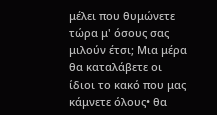μέλει που θυμώνετε τώρα μ' όσους σας μιλούν έτσι; Μια μέρα θα καταλάβετε οι ίδιοι το κακό που μας κάμνετε όλους• θα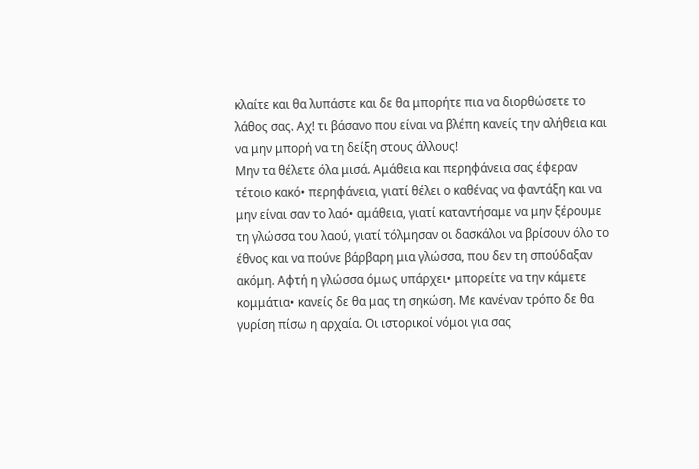κλαίτε και θα λυπάστε και δε θα μπορήτε πια να διορθώσετε το λάθος σας. Αχ! τι βάσανο που είναι να βλέπη κανείς την αλήθεια και να μην μπορή να τη δείξη στους άλλους!
Μην τα θέλετε όλα μισά. Αμάθεια και περηφάνεια σας έφεραν τέτοιο κακό• περηφάνεια, γιατί θέλει ο καθένας να φαντάξη και να μην είναι σαν το λαό• αμάθεια, γιατί καταντήσαμε να μην ξέρουμε τη γλώσσα του λαού, γιατί τόλμησαν οι δασκάλοι να βρίσουν όλο το έθνος και να πούνε βάρβαρη μια γλώσσα, που δεν τη σπούδαξαν ακόμη. Αφτή η γλώσσα όμως υπάρχει• μπορείτε να την κάμετε κομμάτια• κανείς δε θα μας τη σηκώση. Με κανέναν τρόπο δε θα γυρίση πίσω η αρχαία. Οι ιστορικοί νόμοι για σας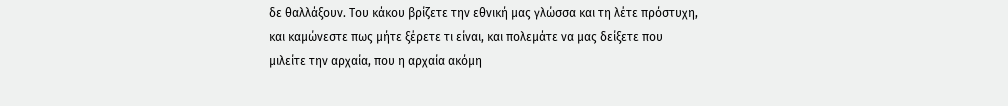δε θαλλάξουν. Του κάκου βρίζετε την εθνική μας γλώσσα και τη λέτε πρόστυχη, και καμώνεστε πως μήτε ξέρετε τι είναι, και πολεμάτε να μας δείξετε που μιλείτε την αρχαία, που η αρχαία ακόμη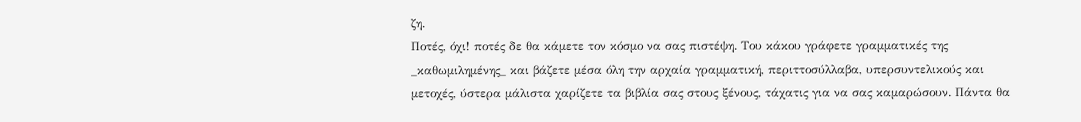ζη.
Ποτές, όχι! ποτές δε θα κάμετε τον κόσμο να σας πιστέψη. Του κάκου γράφετε γραμματικές της _καθωμιλημένης_ και βάζετε μέσα όλη την αρχαία γραμματική, περιττοσύλλαβα, υπερσυντελικούς και μετοχές, ύστερα μάλιστα χαρίζετε τα βιβλία σας στους ξένους, τάχατις για να σας καμαρώσουν. Πάντα θα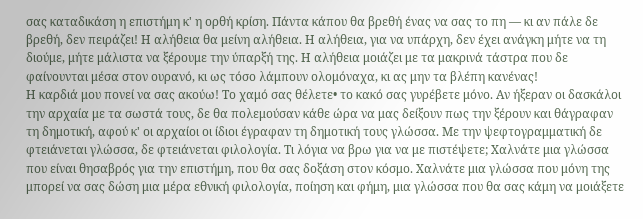σας καταδικάση η επιστήμη κ' η ορθή κρίση. Πάντα κάπου θα βρεθή ένας να σας το πη — κι αν πάλε δε βρεθή, δεν πειράζει! Η αλήθεια θα μείνη αλήθεια. Η αλήθεια, για να υπάρχη, δεν έχει ανάγκη μήτε να τη διούμε, μήτε μάλιστα να ξέρουμε την ύπαρξή της. Η αλήθεια μοιάζει με τα μακρινά τάστρα που δε φαίνουνται μέσα στον ουρανό, κι ως τόσο λάμπουν ολομόναχα, κι ας μην τα βλέπη κανένας!
Η καρδιά μου πονεί να σας ακούω! Το χαμό σας θέλετε• το κακό σας γυρέβετε μόνο. Αν ήξεραν οι δασκάλοι την αρχαία με τα σωστά τους, δε θα πολεμούσαν κάθε ώρα να μας δείξουν πως την ξέρουν και θάγραφαν τη δημοτική, αφού κ' οι αρχαίοι οι ίδιοι έγραφαν τη δημοτική τους γλώσσα. Με την ψεφτογραμματική δε φτειάνεται γλώσσα, δε φτειάνεται φιλολογία. Τι λόγια να βρω για να με πιστέψετε; Χαλνάτε μια γλώσσα που είναι θησαβρός για την επιστήμη, που θα σας δοξάση στον κόσμο. Χαλνάτε μια γλώσσα που μόνη της μπορεί να σας δώση μια μέρα εθνική φιλολογία, ποίηση και φήμη, μια γλώσσα που θα σας κάμη να μοιάξετε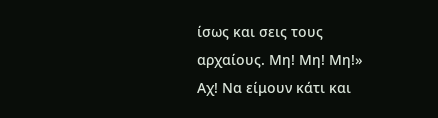ίσως και σεις τους αρχαίους. Μη! Μη! Μη!»
Αχ! Να είμουν κάτι και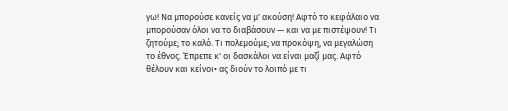γω! Να μπορούσε κανείς να μ' ακούση! Αφτό το κεφάλαιο να μπορούσαν όλοι να το διαβάσουν — και να με πιστέψουν! Τι ζητούμε; το καλό. Τι πολεμούμε; να προκόψη, να μεγαλώση το έθνος. Έπρεπε κ' οι δασκάλοι να είναι μαζί μας. Αφτό θέλουν και κείνοι• ας διούν το λοιπό με τι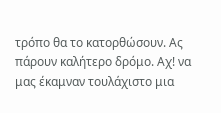τρόπο θα το κατορθώσουν. Ας πάρουν καλήτερο δρόμο. Αχ! να μας έκαμναν τουλάχιστο μια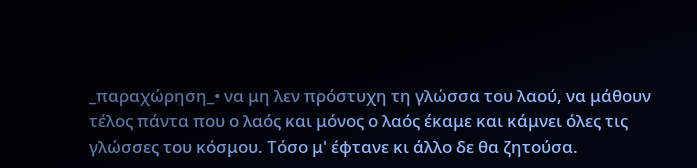_παραχώρηση_• να μη λεν πρόστυχη τη γλώσσα του λαού, να μάθουν τέλος πάντα που ο λαός και μόνος ο λαός έκαμε και κάμνει όλες τις γλώσσες του κόσμου. Τόσο μ' έφτανε κι άλλο δε θα ζητούσα.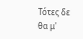Τότες δε θα μ'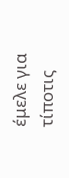έμελε για τίποτις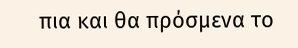πια και θα πρόσμενα το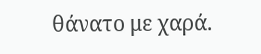θάνατο με χαρά.